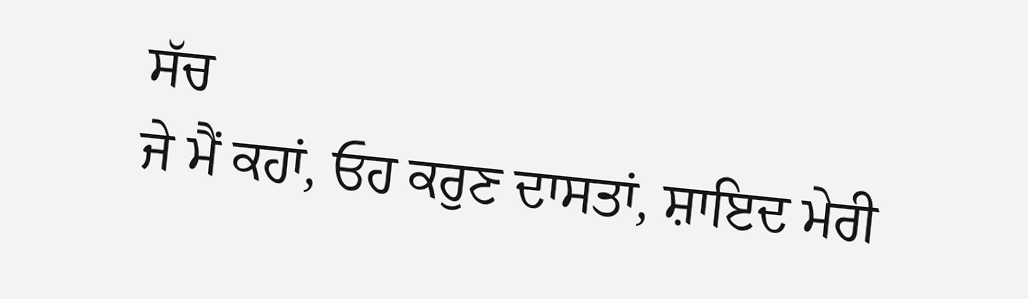ਸੱਚ
ਜੇ ਮੈਂ ਕਹਾਂ, ਓਹ ਕਰੁਣ ਦਾਸਤਾਂ, ਸ਼ਾਇਦ ਮੇਰੀ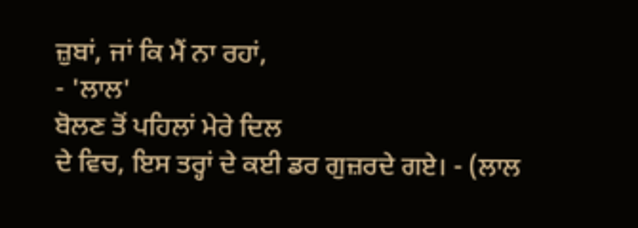ਜ਼ੁਬਾਂ, ਜਾਂ ਕਿ ਮੈਂ ਨਾ ਰਹਾਂ,
- 'ਲਾਲ'
ਬੋਲਣ ਤੋਂ ਪਹਿਲਾਂ ਮੇਰੇ ਦਿਲ
ਦੇ ਵਿਚ, ਇਸ ਤਰ੍ਹਾਂ ਦੇ ਕਈ ਡਰ ਗੁਜ਼ਰਦੇ ਗਏ। - (ਲਾਲ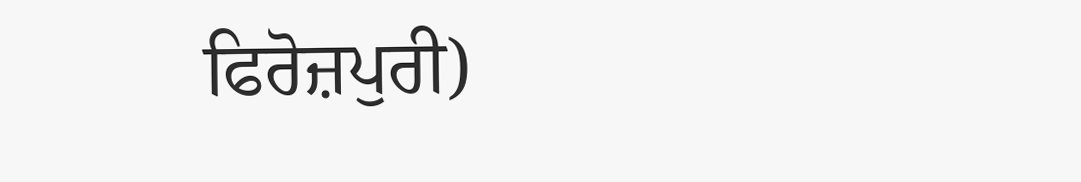ਫਿਰੋਜ਼ਪੁਰੀ)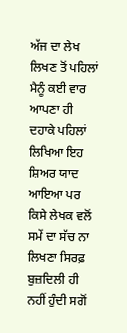ਅੱਜ ਦਾ ਲੇਖ ਲਿਖਣ ਤੋਂ ਪਹਿਲਾਂ ਮੈਨੂੰ ਕਈ ਵਾਰ ਆਪਣਾ ਹੀ ਦਹਾਕੇ ਪਹਿਲਾਂ
ਲਿਖਿਆ ਇਹ ਸ਼ਿਅਰ ਯਾਦ ਆਇਆ ਪਰ ਕਿਸੇ ਲੇਖਕ ਵਲੋਂ ਸਮੇਂ ਦਾ ਸੱਚ ਨਾ ਲਿਖਣਾ ਸਿਰਫ਼
ਬੁਜ਼ਦਿਲੀ ਹੀ ਨਹੀਂ ਹੁੰਦੀ ਸਗੋਂ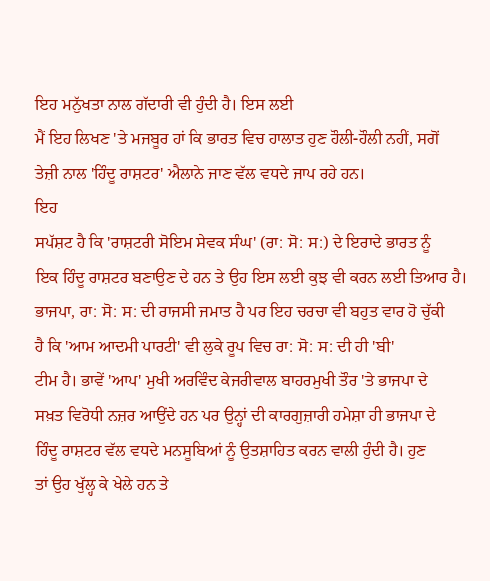ਇਹ ਮਨੁੱਖਤਾ ਨਾਲ ਗੱਦਾਰੀ ਵੀ ਹੁੰਦੀ ਹੈ। ਇਸ ਲਈ
ਮੈਂ ਇਹ ਲਿਖਣ 'ਤੇ ਮਜਬੂਰ ਹਾਂ ਕਿ ਭਾਰਤ ਵਿਚ ਹਾਲਾਤ ਹੁਣ ਹੌਲੀ-ਹੌਲੀ ਨਹੀਂ, ਸਗੋਂ
ਤੇਜ਼ੀ ਨਾਲ 'ਹਿੰਦੂ ਰਾਸ਼ਟਰ' ਐਲਾਨੇ ਜਾਣ ਵੱਲ ਵਧਦੇ ਜਾਪ ਰਹੇ ਹਨ।
ਇਹ
ਸਪੱਸ਼ਟ ਹੈ ਕਿ 'ਰਾਸ਼ਟਰੀ ਸੋਇਮ ਸੇਵਕ ਸੰਘ' (ਰਾ: ਸੋ: ਸ:) ਦੇ ਇਰਾਦੇ ਭਾਰਤ ਨੂੰ
ਇਕ ਹਿੰਦੂ ਰਾਸ਼ਟਰ ਬਣਾਉਣ ਦੇ ਹਨ ਤੇ ਉਹ ਇਸ ਲਈ ਕੁਝ ਵੀ ਕਰਨ ਲਈ ਤਿਆਰ ਹੈ।
ਭਾਜਪਾ, ਰਾ: ਸੋ: ਸ: ਦੀ ਰਾਜਸੀ ਜਮਾਤ ਹੈ ਪਰ ਇਹ ਚਰਚਾ ਵੀ ਬਹੁਤ ਵਾਰ ਹੋ ਚੁੱਕੀ
ਹੈ ਕਿ 'ਆਮ ਆਦਮੀ ਪਾਰਟੀ' ਵੀ ਲੁਕੇ ਰੂਪ ਵਿਚ ਰਾ: ਸੋ: ਸ: ਦੀ ਹੀ 'ਬੀ'
ਟੀਮ ਹੈ। ਭਾਵੇਂ 'ਆਪ' ਮੁਖੀ ਅਰਵਿੰਦ ਕੇਜਰੀਵਾਲ ਬਾਹਰਮੁਖੀ ਤੌਰ 'ਤੇ ਭਾਜਪਾ ਦੇ
ਸਖ਼ਤ ਵਿਰੋਧੀ ਨਜ਼ਰ ਆਉਂਦੇ ਹਨ ਪਰ ਉਨ੍ਹਾਂ ਦੀ ਕਾਰਗੁਜ਼ਾਰੀ ਹਮੇਸ਼ਾ ਹੀ ਭਾਜਪਾ ਦੇ
ਹਿੰਦੂ ਰਾਸ਼ਟਰ ਵੱਲ ਵਧਦੇ ਮਨਸੂਬਿਆਂ ਨੂੰ ਉਤਸ਼ਾਹਿਤ ਕਰਨ ਵਾਲੀ ਹੁੰਦੀ ਹੈ। ਹੁਣ
ਤਾਂ ਉਹ ਖੁੱਲ੍ਹ ਕੇ ਖੇਲੇ ਹਨ ਤੇ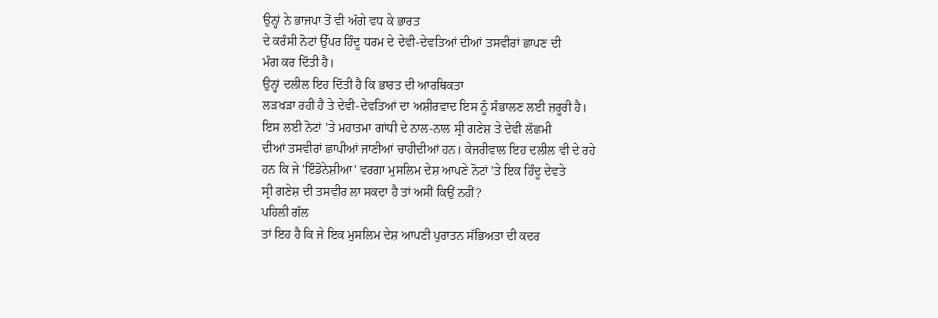ਉਨ੍ਹਾਂ ਨੇ ਭਾਜਪਾ ਤੋਂ ਵੀ ਅੱਗੇ ਵਧ ਕੇ ਭਾਰਤ
ਦੇ ਕਰੰਸੀ ਨੋਟਾਂ ਉੱਪਰ ਹਿੰਦੂ ਧਰਮ ਦੇ ਦੇਵੀ-ਦੇਵਤਿਆਂ ਦੀਆਂ ਤਸਵੀਰਾਂ ਛਾਪਣ ਦੀ
ਮੰਗ ਕਰ ਦਿੱਤੀ ਹੈ।
ਉਨ੍ਹਾਂ ਦਲੀਲ ਇਹ ਦਿੱਤੀ ਹੈ ਕਿ ਭਾਰਤ ਦੀ ਆਰਥਿਕਤਾ
ਲੜਖੜਾ ਰਹੀ ਹੈ ਤੇ ਦੇਵੀ-ਦੇਵਤਿਆਂ ਦਾ ਅਸ਼ੀਰਵਾਦ ਇਸ ਨੂੰ ਸੰਭਾਲਣ ਲਈ ਜ਼ਰੂਰੀ ਹੈ।
ਇਸ ਲਈ ਨੋਟਾਂ 'ਤੇ ਮਹਾਤਮਾ ਗਾਂਧੀ ਦੇ ਨਾਲ-ਨਾਲ ਸ੍ਰੀ ਗਣੇਸ਼ ਤੇ ਦੇਵੀ ਲੱਛਮੀ
ਦੀਆਂ ਤਸਵੀਰਾਂ ਛਾਪੀਆਂ ਜਾਣੀਆਂ ਚਾਹੀਦੀਆਂ ਹਨ। ਕੇਜਰੀਵਾਲ ਇਹ ਦਲੀਲ ਵੀ ਦੇ ਰਹੇ
ਹਨ ਕਿ ਜੇ 'ਇੰਡੋਨੇਸ਼ੀਆ' ਵਰਗਾ ਮੁਸਲਿਮ ਦੇਸ਼ ਆਪਣੇ ਨੋਟਾਂ 'ਤੇ ਇਕ ਹਿੰਦੂ ਦੇਵਤੇ
ਸ੍ਰੀ ਗਣੇਸ਼ ਦੀ ਤਸਵੀਰ ਲਾ ਸਕਦਾ ਹੈ ਤਾਂ ਅਸੀਂ ਕਿਉਂ ਨਹੀਂ?
ਪਹਿਲੀ ਗੱਲ
ਤਾਂ ਇਹ ਹੈ ਕਿ ਜੇ ਇਕ ਮੁਸਲਿਮ ਦੇਸ਼ ਆਪਣੀ ਪੁਰਾਤਨ ਸੱਭਿਅਤਾ ਦੀ ਕਦਰ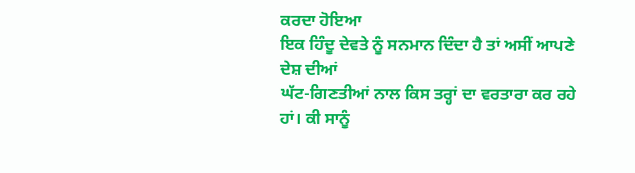ਕਰਦਾ ਹੋਇਆ
ਇਕ ਹਿੰਦੂ ਦੇਵਤੇ ਨੂੰ ਸਨਮਾਨ ਦਿੰਦਾ ਹੈ ਤਾਂ ਅਸੀਂ ਆਪਣੇ ਦੇਸ਼ ਦੀਆਂ
ਘੱਟ-ਗਿਣਤੀਆਂ ਨਾਲ ਕਿਸ ਤਰ੍ਹਾਂ ਦਾ ਵਰਤਾਰਾ ਕਰ ਰਹੇ ਹਾਂ। ਕੀ ਸਾਨੂੰ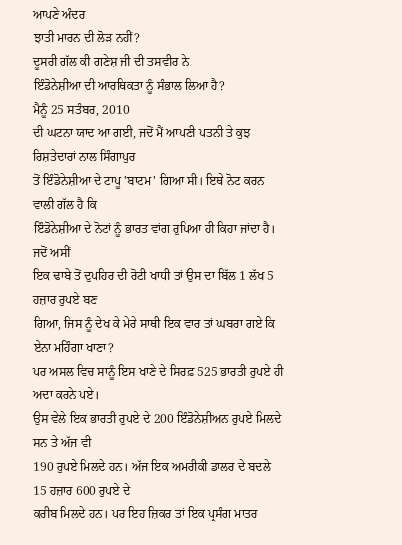ਆਪਣੇ ਅੰਦਰ
ਝਾਤੀ ਮਾਰਨ ਦੀ ਲੋੜ ਨਹੀਂ?
ਦੂਸਰੀ ਗੱਲ ਕੀ ਗਣੇਸ਼ ਜੀ ਦੀ ਤਸਵੀਰ ਨੇ
ਇੰਡੋਨੇਸ਼ੀਆ ਦੀ ਆਰਥਿਕਤਾ ਨੂੰ ਸੰਭਾਲ ਲਿਆ ਹੈ?
ਮੈਨੂੰ 25 ਸਤੰਬਰ, 2010
ਦੀ ਘਟਨਾ ਯਾਦ ਆ ਗਈ, ਜਦੋਂ ਮੈਂ ਆਪਣੀ ਪਤਨੀ ਤੇ ਕੁਝ ਰਿਸ਼ਤੇਦਾਰਾਂ ਨਾਲ ਸਿੰਗਾਪੁਰ
ਤੋਂ ਇੰਡੋਨੇਸ਼ੀਆ ਦੇ ਟਾਪੂ 'ਬਾਟਮ' ਗਿਆ ਸੀ। ਇਥੇ ਨੋਟ ਕਰਨ ਵਾਲੀ ਗੱਲ ਹੈ ਕਿ
ਇੰਡੋਨੇਸ਼ੀਆ ਦੇ ਨੋਟਾਂ ਨੂੰ ਭਾਰਤ ਵਾਂਗ ਰੁਪਿਆ ਹੀ ਕਿਹਾ ਜਾਂਦਾ ਹੈ। ਜਦੋਂ ਅਸੀਂ
ਇਕ ਢਾਬੇ ਤੋਂ ਦੁਪਹਿਰ ਦੀ ਰੋਟੀ ਖਾਧੀ ਤਾਂ ਉਸ ਦਾ ਬਿੱਲ 1 ਲੱਖ 5 ਹਜ਼ਾਰ ਰੁਪਏ ਬਣ
ਗਿਆ, ਜਿਸ ਨੂੰ ਦੇਖ ਕੇ ਮੇਰੇ ਸਾਥੀ ਇਕ ਵਾਰ ਤਾਂ ਘਬਰਾ ਗਏ ਕਿ ਏਨਾ ਮਹਿੰਗਾ ਖਾਣਾ?
ਪਰ ਅਸਲ ਵਿਚ ਸਾਨੂੰ ਇਸ ਖਾਣੇ ਦੇ ਸਿਰਫ਼ 525 ਭਾਰਤੀ ਰੁਪਏ ਹੀ ਅਦਾ ਕਰਨੇ ਪਏ।
ਉਸ ਵੇਲੇ ਇਕ ਭਾਰਤੀ ਰੁਪਏ ਦੇ 200 ਇੰਡੋਨੇਸ਼ੀਅਨ ਰੁਪਏ ਮਿਲਦੇ ਸਨ ਤੇ ਅੱਜ ਵੀ
190 ਰੁਪਏ ਮਿਲਦੇ ਹਨ। ਅੱਜ ਇਕ ਅਮਰੀਕੀ ਡਾਲਰ ਦੇ ਬਦਲੇ 15 ਹਜ਼ਾਰ 600 ਰੁਪਏ ਦੇ
ਕਰੀਬ ਮਿਲਦੇ ਹਨ। ਪਰ ਇਹ ਜ਼ਿਕਰ ਤਾਂ ਇਕ ਪ੍ਰਸੰਗ ਮਾਤਰ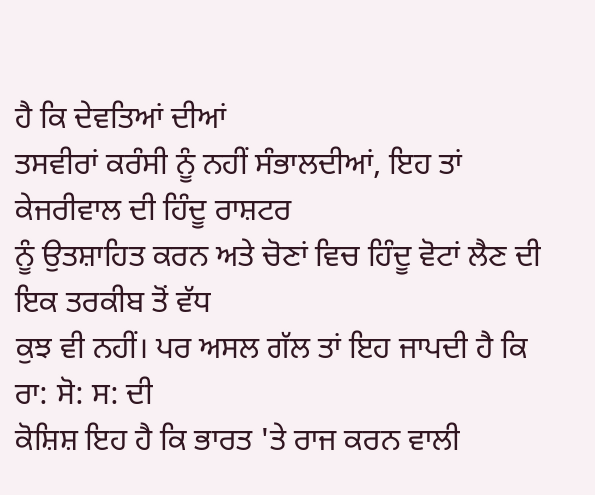ਹੈ ਕਿ ਦੇਵਤਿਆਂ ਦੀਆਂ
ਤਸਵੀਰਾਂ ਕਰੰਸੀ ਨੂੰ ਨਹੀਂ ਸੰਭਾਲਦੀਆਂ, ਇਹ ਤਾਂ ਕੇਜਰੀਵਾਲ ਦੀ ਹਿੰਦੂ ਰਾਸ਼ਟਰ
ਨੂੰ ਉਤਸ਼ਾਹਿਤ ਕਰਨ ਅਤੇ ਚੋਣਾਂ ਵਿਚ ਹਿੰਦੂ ਵੋਟਾਂ ਲੈਣ ਦੀ ਇਕ ਤਰਕੀਬ ਤੋਂ ਵੱਧ
ਕੁਝ ਵੀ ਨਹੀਂ। ਪਰ ਅਸਲ ਗੱਲ ਤਾਂ ਇਹ ਜਾਪਦੀ ਹੈ ਕਿ ਰਾ: ਸੋ: ਸ: ਦੀ
ਕੋਸ਼ਿਸ਼ ਇਹ ਹੈ ਕਿ ਭਾਰਤ 'ਤੇ ਰਾਜ ਕਰਨ ਵਾਲੀ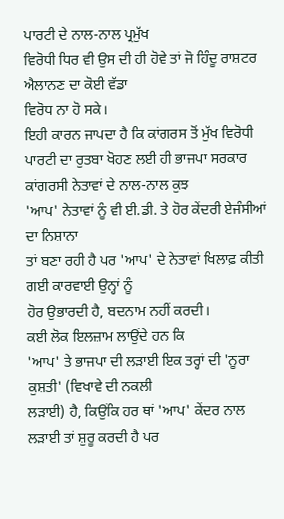ਪਾਰਟੀ ਦੇ ਨਾਲ-ਨਾਲ ਪ੍ਰਮੁੱਖ
ਵਿਰੋਧੀ ਧਿਰ ਵੀ ਉਸ ਦੀ ਹੀ ਹੋਵੇ ਤਾਂ ਜੋ ਹਿੰਦੂ ਰਾਸ਼ਟਰ ਐਲਾਨਣ ਦਾ ਕੋਈ ਵੱਡਾ
ਵਿਰੋਧ ਨਾ ਹੋ ਸਕੇ।
ਇਹੀ ਕਾਰਨ ਜਾਪਦਾ ਹੈ ਕਿ ਕਾਂਗਰਸ ਤੋਂ ਮੁੱਖ ਵਿਰੋਧੀ
ਪਾਰਟੀ ਦਾ ਰੁਤਬਾ ਖੋਹਣ ਲਈ ਹੀ ਭਾਜਪਾ ਸਰਕਾਰ ਕਾਂਗਰਸੀ ਨੇਤਾਵਾਂ ਦੇ ਨਾਲ-ਨਾਲ ਕੁਝ
'ਆਪ' ਨੇਤਾਵਾਂ ਨੂੰ ਵੀ ਈ.ਡੀ. ਤੇ ਹੋਰ ਕੇਂਦਰੀ ਏਜੰਸੀਆਂ ਦਾ ਨਿਸ਼ਾਨਾ
ਤਾਂ ਬਣਾ ਰਹੀ ਹੈ ਪਰ 'ਆਪ' ਦੇ ਨੇਤਾਵਾਂ ਖਿਲਾਫ਼ ਕੀਤੀ ਗਈ ਕਾਰਵਾਈ ਉਨ੍ਹਾਂ ਨੂੰ
ਹੋਰ ਉਭਾਰਦੀ ਹੈ, ਬਦਨਾਮ ਨਹੀਂ ਕਰਦੀ।
ਕਈ ਲੋਕ ਇਲਜ਼ਾਮ ਲਾਉਂਦੇ ਹਨ ਕਿ
'ਆਪ' ਤੇ ਭਾਜਪਾ ਦੀ ਲੜਾਈ ਇਕ ਤਰ੍ਹਾਂ ਦੀ 'ਨੂਰਾ ਕੁਸ਼ਤੀ' (ਵਿਖਾਵੇ ਦੀ ਨਕਲੀ
ਲੜਾਈ) ਹੈ, ਕਿਉਂਕਿ ਹਰ ਥਾਂ 'ਆਪ' ਕੇਂਦਰ ਨਾਲ ਲੜਾਈ ਤਾਂ ਸ਼ੁਰੂ ਕਰਦੀ ਹੈ ਪਰ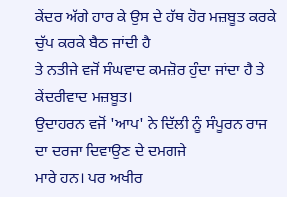ਕੇਂਦਰ ਅੱਗੇ ਹਾਰ ਕੇ ਉਸ ਦੇ ਹੱਥ ਹੋਰ ਮਜ਼ਬੂਤ ਕਰਕੇ ਚੁੱਪ ਕਰਕੇ ਬੈਠ ਜਾਂਦੀ ਹੈ
ਤੇ ਨਤੀਜੇ ਵਜੋਂ ਸੰਘਵਾਦ ਕਮਜ਼ੋਰ ਹੁੰਦਾ ਜਾਂਦਾ ਹੈ ਤੇ ਕੇਂਦਰੀਵਾਦ ਮਜ਼ਬੂਤ।
ਉਦਾਹਰਨ ਵਜੋਂ 'ਆਪ' ਨੇ ਦਿੱਲੀ ਨੂੰ ਸੰਪੂਰਨ ਰਾਜ ਦਾ ਦਰਜਾ ਦਿਵਾਉਣ ਦੇ ਦਮਗਜੇ
ਮਾਰੇ ਹਨ। ਪਰ ਅਖੀਰ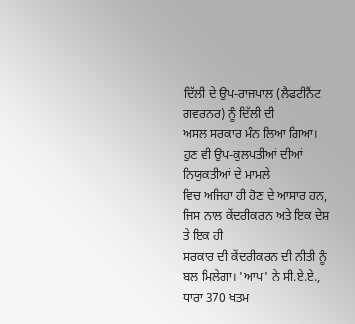ਦਿੱਲੀ ਦੇ ਉਪ-ਰਾਜਪਾਲ (ਲੈਫਟੀਨੈਂਟ ਗਵਰਨਰ) ਨੂੰ ਦਿੱਲੀ ਦੀ
ਅਸਲ ਸਰਕਾਰ ਮੰਨ ਲਿਆ ਗਿਆ। ਹੁਣ ਵੀ ਉਪ-ਕੁਲਪਤੀਆਂ ਦੀਆਂ ਨਿਯੁਕਤੀਆਂ ਦੇ ਮਾਮਲੇ
ਵਿਚ ਅਜਿਹਾ ਹੀ ਹੋਣ ਦੇ ਆਸਾਰ ਹਨ, ਜਿਸ ਨਾਲ ਕੇਂਦਰੀਕਰਨ ਅਤੇ ਇਕ ਦੇਸ਼ ਤੇ ਇਕ ਹੀ
ਸਰਕਾਰ ਦੀ ਕੇਂਦਰੀਕਰਨ ਦੀ ਨੀਤੀ ਨੂੰ ਬਲ ਮਿਲੇਗਾ। 'ਆਪ' ਨੇ ਸੀ.ਏ.ਏ.,
ਧਾਰਾ 370 ਖਤਮ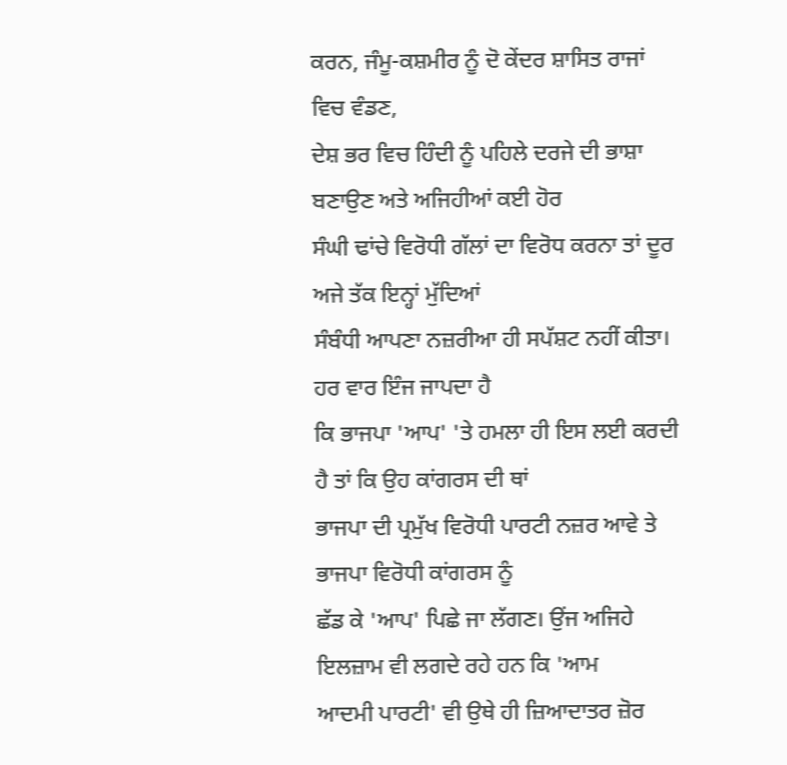ਕਰਨ, ਜੰਮੂ-ਕਸ਼ਮੀਰ ਨੂੰ ਦੋ ਕੇਂਦਰ ਸ਼ਾਸਿਤ ਰਾਜਾਂ ਵਿਚ ਵੰਡਣ,
ਦੇਸ਼ ਭਰ ਵਿਚ ਹਿੰਦੀ ਨੂੰ ਪਹਿਲੇ ਦਰਜੇ ਦੀ ਭਾਸ਼ਾ ਬਣਾਉਣ ਅਤੇ ਅਜਿਹੀਆਂ ਕਈ ਹੋਰ
ਸੰਘੀ ਢਾਂਚੇ ਵਿਰੋਧੀ ਗੱਲਾਂ ਦਾ ਵਿਰੋਧ ਕਰਨਾ ਤਾਂ ਦੂਰ ਅਜੇ ਤੱਕ ਇਨ੍ਹਾਂ ਮੁੱਦਿਆਂ
ਸੰਬੰਧੀ ਆਪਣਾ ਨਜ਼ਰੀਆ ਹੀ ਸਪੱਸ਼ਟ ਨਹੀਂ ਕੀਤਾ।
ਹਰ ਵਾਰ ਇੰਜ ਜਾਪਦਾ ਹੈ
ਕਿ ਭਾਜਪਾ 'ਆਪ' 'ਤੇ ਹਮਲਾ ਹੀ ਇਸ ਲਈ ਕਰਦੀ ਹੈ ਤਾਂ ਕਿ ਉਹ ਕਾਂਗਰਸ ਦੀ ਥਾਂ
ਭਾਜਪਾ ਦੀ ਪ੍ਰਮੁੱਖ ਵਿਰੋਧੀ ਪਾਰਟੀ ਨਜ਼ਰ ਆਵੇ ਤੇ ਭਾਜਪਾ ਵਿਰੋਧੀ ਕਾਂਗਰਸ ਨੂੰ
ਛੱਡ ਕੇ 'ਆਪ' ਪਿਛੇ ਜਾ ਲੱਗਣ। ਉਂਜ ਅਜਿਹੇ ਇਲਜ਼ਾਮ ਵੀ ਲਗਦੇ ਰਹੇ ਹਨ ਕਿ 'ਆਮ
ਆਦਮੀ ਪਾਰਟੀ' ਵੀ ਉਥੇ ਹੀ ਜ਼ਿਆਦਾਤਰ ਜ਼ੋਰ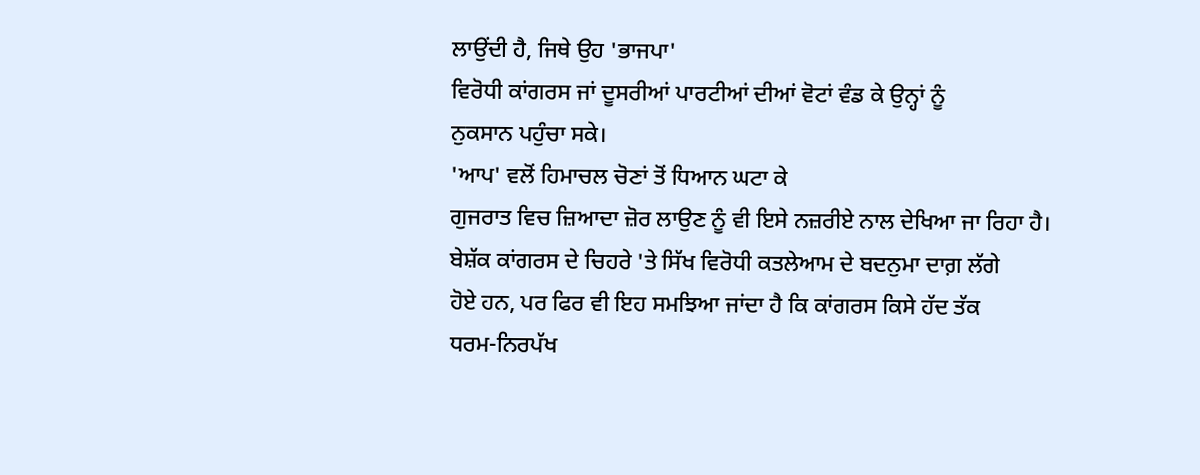ਲਾਉਂਦੀ ਹੈ, ਜਿਥੇ ਉਹ 'ਭਾਜਪਾ'
ਵਿਰੋਧੀ ਕਾਂਗਰਸ ਜਾਂ ਦੂਸਰੀਆਂ ਪਾਰਟੀਆਂ ਦੀਆਂ ਵੋਟਾਂ ਵੰਡ ਕੇ ਉਨ੍ਹਾਂ ਨੂੰ
ਨੁਕਸਾਨ ਪਹੁੰਚਾ ਸਕੇ।
'ਆਪ' ਵਲੋਂ ਹਿਮਾਚਲ ਚੋਣਾਂ ਤੋਂ ਧਿਆਨ ਘਟਾ ਕੇ
ਗੁਜਰਾਤ ਵਿਚ ਜ਼ਿਆਦਾ ਜ਼ੋਰ ਲਾਉਣ ਨੂੰ ਵੀ ਇਸੇ ਨਜ਼ਰੀਏ ਨਾਲ ਦੇਖਿਆ ਜਾ ਰਿਹਾ ਹੈ।
ਬੇਸ਼ੱਕ ਕਾਂਗਰਸ ਦੇ ਚਿਹਰੇ 'ਤੇ ਸਿੱਖ ਵਿਰੋਧੀ ਕਤਲੇਆਮ ਦੇ ਬਦਨੁਮਾ ਦਾਗ਼ ਲੱਗੇ
ਹੋਏ ਹਨ, ਪਰ ਫਿਰ ਵੀ ਇਹ ਸਮਝਿਆ ਜਾਂਦਾ ਹੈ ਕਿ ਕਾਂਗਰਸ ਕਿਸੇ ਹੱਦ ਤੱਕ
ਧਰਮ-ਨਿਰਪੱਖ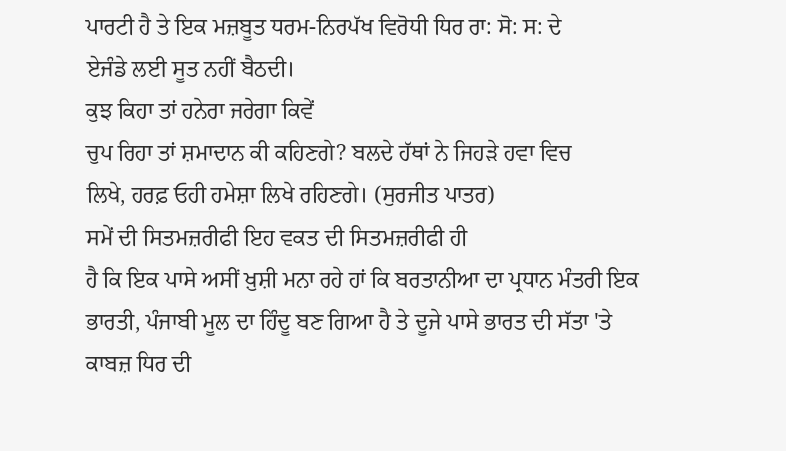ਪਾਰਟੀ ਹੈ ਤੇ ਇਕ ਮਜ਼ਬੂਤ ਧਰਮ-ਨਿਰਪੱਖ ਵਿਰੋਧੀ ਧਿਰ ਰਾ: ਸੋ: ਸ: ਦੇ
ਏਜੰਡੇ ਲਈ ਸੂਤ ਨਹੀਂ ਬੈਠਦੀ।
ਕੁਝ ਕਿਹਾ ਤਾਂ ਹਨੇਰਾ ਜਰੇਗਾ ਕਿਵੇਂ
ਚੁਪ ਰਿਹਾ ਤਾਂ ਸ਼ਮਾਦਾਨ ਕੀ ਕਹਿਣਗੇ? ਬਲਦੇ ਹੱਥਾਂ ਨੇ ਜਿਹੜੇ ਹਵਾ ਵਿਚ
ਲਿਖੇ, ਹਰਫ਼ ਓਹੀ ਹਮੇਸ਼ਾ ਲਿਖੇ ਰਹਿਣਗੇ। (ਸੁਰਜੀਤ ਪਾਤਰ)
ਸਮੇਂ ਦੀ ਸਿਤਮਜ਼ਰੀਫੀ ਇਹ ਵਕਤ ਦੀ ਸਿਤਮਜ਼ਰੀਫੀ ਹੀ
ਹੈ ਕਿ ਇਕ ਪਾਸੇ ਅਸੀਂ ਖ਼ੁਸ਼ੀ ਮਨਾ ਰਹੇ ਹਾਂ ਕਿ ਬਰਤਾਨੀਆ ਦਾ ਪ੍ਰਧਾਨ ਮੰਤਰੀ ਇਕ
ਭਾਰਤੀ, ਪੰਜਾਬੀ ਮੂਲ ਦਾ ਹਿੰਦੂ ਬਣ ਗਿਆ ਹੈ ਤੇ ਦੂਜੇ ਪਾਸੇ ਭਾਰਤ ਦੀ ਸੱਤਾ 'ਤੇ
ਕਾਬਜ਼ ਧਿਰ ਦੀ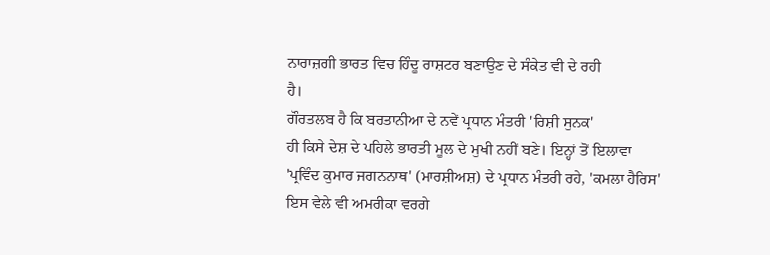ਨਾਰਾਜ਼ਗੀ ਭਾਰਤ ਵਿਚ ਹਿੰਦੂ ਰਾਸ਼ਟਰ ਬਣਾਉਣ ਦੇ ਸੰਕੇਤ ਵੀ ਦੇ ਰਹੀ
ਹੈ।
ਗੌਰਤਲਬ ਹੈ ਕਿ ਬਰਤਾਨੀਆ ਦੇ ਨਵੇਂ ਪ੍ਰਧਾਨ ਮੰਤਰੀ 'ਰਿਸ਼ੀ ਸੁਨਕ'
ਹੀ ਕਿਸੇ ਦੇਸ਼ ਦੇ ਪਹਿਲੇ ਭਾਰਤੀ ਮੂਲ ਦੇ ਮੁਖੀ ਨਹੀਂ ਬਣੇ। ਇਨ੍ਹਾਂ ਤੋਂ ਇਲਾਵਾ
'ਪ੍ਰਵਿੰਦ ਕੁਮਾਰ ਜਗਨਨਾਥ' (ਮਾਰਸ਼ੀਅਸ਼) ਦੇ ਪ੍ਰਧਾਨ ਮੰਤਰੀ ਰਹੇ, 'ਕਮਲਾ ਹੈਰਿਸ'
ਇਸ ਵੇਲੇ ਵੀ ਅਮਰੀਕਾ ਵਰਗੇ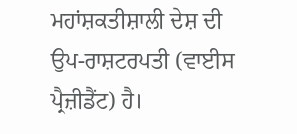ਮਹਾਂਸ਼ਕਤੀਸ਼ਾਲੀ ਦੇਸ਼ ਦੀ ਉਪ-ਰਾਸ਼ਟਰਪਤੀ (ਵਾਈਸ
ਪ੍ਰੈਜ਼ੀਡੈਂਟ) ਹੈ।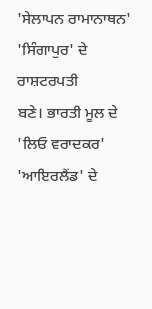'ਸੇਲਾਪਨ ਰਾਮਾਨਾਥਨ' 'ਸਿੰਗਾਪੁਰ' ਦੇ ਰਾਸ਼ਟਰਪਤੀ
ਬਣੇ। ਭਾਰਤੀ ਮੂਲ ਦੇ 'ਲਿਓ ਵਰਾਦਕਰ' 'ਆਇਰਲੈਂਡ' ਦੇ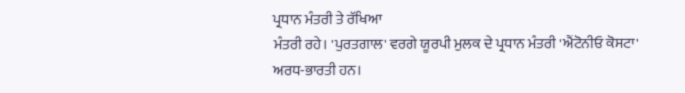ਪ੍ਰਧਾਨ ਮੰਤਰੀ ਤੇ ਰੱਖਿਆ
ਮੰਤਰੀ ਰਹੇ। 'ਪੁਰਤਗਾਲ' ਵਰਗੇ ਯੂਰਪੀ ਮੁਲਕ ਦੇ ਪ੍ਰਧਾਨ ਮੰਤਰੀ 'ਐਂਟੋਨੀਓ ਕੋਸਟਾ'
ਅਰਧ-ਭਾਰਤੀ ਹਨ।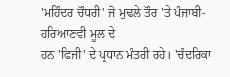'ਮਹਿੰਦਰ ਚੌਧਰੀ' ਜੋ ਮੁਢਲੇ ਤੌਰ 'ਤੇ ਪੰਜਾਬੀ-ਹਰਿਆਣਵੀ ਮੂਲ ਦੇ
ਹਨ 'ਫਿਜੀ' ਦੇ ਪ੍ਰਧਾਨ ਮੰਤਰੀ ਰਹੇ। 'ਚੰਦਰਿਕਾ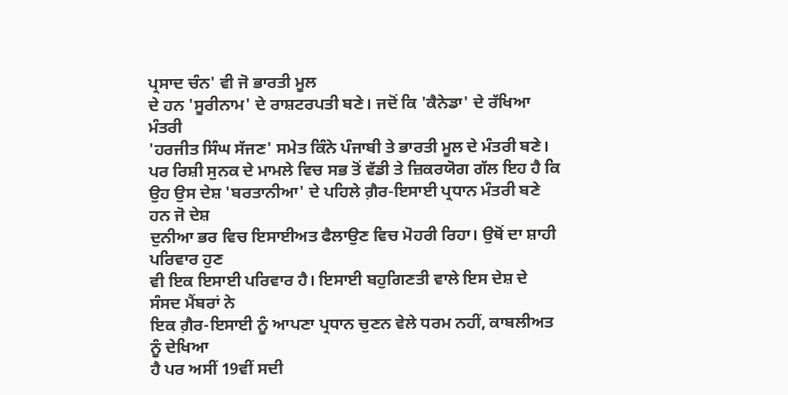ਪ੍ਰਸਾਦ ਚੰਨ' ਵੀ ਜੋ ਭਾਰਤੀ ਮੂਲ
ਦੇ ਹਨ 'ਸੂਰੀਨਾਮ' ਦੇ ਰਾਸ਼ਟਰਪਤੀ ਬਣੇ। ਜਦੋਂ ਕਿ 'ਕੈਨੇਡਾ' ਦੇ ਰੱਖਿਆ ਮੰਤਰੀ
'ਹਰਜੀਤ ਸਿੰਘ ਸੱਜਣ' ਸਮੇਤ ਕਿੰਨੇ ਪੰਜਾਬੀ ਤੇ ਭਾਰਤੀ ਮੂਲ ਦੇ ਮੰਤਰੀ ਬਣੇ।
ਪਰ ਰਿਸ਼ੀ ਸੁਨਕ ਦੇ ਮਾਮਲੇ ਵਿਚ ਸਭ ਤੋਂ ਵੱਡੀ ਤੇ ਜ਼ਿਕਰਯੋਗ ਗੱਲ ਇਹ ਹੈ ਕਿ
ਉਹ ਉਸ ਦੇਸ਼ 'ਬਰਤਾਨੀਆ' ਦੇ ਪਹਿਲੇ ਗ਼ੈਰ-ਇਸਾਈ ਪ੍ਰਧਾਨ ਮੰਤਰੀ ਬਣੇ ਹਨ ਜੋ ਦੇਸ਼
ਦੁਨੀਆ ਭਰ ਵਿਚ ਇਸਾਈਅਤ ਫੈਲਾਉਣ ਵਿਚ ਮੋਹਰੀ ਰਿਹਾ। ਉਥੋਂ ਦਾ ਸ਼ਾਹੀ ਪਰਿਵਾਰ ਹੁਣ
ਵੀ ਇਕ ਇਸਾਈ ਪਰਿਵਾਰ ਹੈ। ਇਸਾਈ ਬਹੁਗਿਣਤੀ ਵਾਲੇ ਇਸ ਦੇਸ਼ ਦੇ ਸੰਸਦ ਮੈਂਬਰਾਂ ਨੇ
ਇਕ ਗ਼ੈਰ-ਇਸਾਈ ਨੂੰ ਆਪਣਾ ਪ੍ਰਧਾਨ ਚੁਣਨ ਵੇਲੇ ਧਰਮ ਨਹੀਂ, ਕਾਬਲੀਅਤ ਨੂੰ ਦੇਖਿਆ
ਹੈ ਪਰ ਅਸੀਂ 19ਵੀਂ ਸਦੀ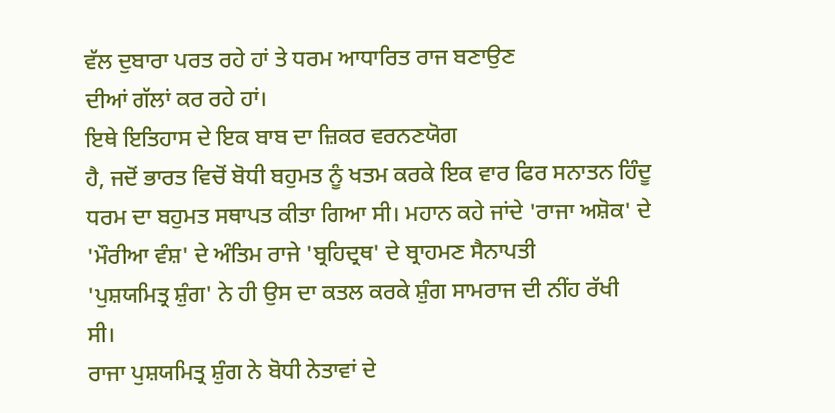ਵੱਲ ਦੁਬਾਰਾ ਪਰਤ ਰਹੇ ਹਾਂ ਤੇ ਧਰਮ ਆਧਾਰਿਤ ਰਾਜ ਬਣਾਉਣ
ਦੀਆਂ ਗੱਲਾਂ ਕਰ ਰਹੇ ਹਾਂ।
ਇਥੇ ਇਤਿਹਾਸ ਦੇ ਇਕ ਬਾਬ ਦਾ ਜ਼ਿਕਰ ਵਰਨਣਯੋਗ
ਹੈ, ਜਦੋਂ ਭਾਰਤ ਵਿਚੋਂ ਬੋਧੀ ਬਹੁਮਤ ਨੂੰ ਖਤਮ ਕਰਕੇ ਇਕ ਵਾਰ ਫਿਰ ਸਨਾਤਨ ਹਿੰਦੂ
ਧਰਮ ਦਾ ਬਹੁਮਤ ਸਥਾਪਤ ਕੀਤਾ ਗਿਆ ਸੀ। ਮਹਾਨ ਕਹੇ ਜਾਂਦੇ 'ਰਾਜਾ ਅਸ਼ੋਕ' ਦੇ
'ਮੌਰੀਆ ਵੰਸ਼' ਦੇ ਅੰਤਿਮ ਰਾਜੇ 'ਬ੍ਰਹਿਦ੍ਰਥ' ਦੇ ਬ੍ਰਾਹਮਣ ਸੈਨਾਪਤੀ
'ਪੁਸ਼ਯਮਿਤ੍ਰ ਸ਼ੁੰਗ' ਨੇ ਹੀ ਉਸ ਦਾ ਕਤਲ ਕਰਕੇ ਸ਼ੁੰਗ ਸਾਮਰਾਜ ਦੀ ਨੀਂਹ ਰੱਖੀ
ਸੀ।
ਰਾਜਾ ਪੁਸ਼ਯਮਿਤ੍ਰ ਸ਼ੁੰਗ ਨੇ ਬੋਧੀ ਨੇਤਾਵਾਂ ਦੇ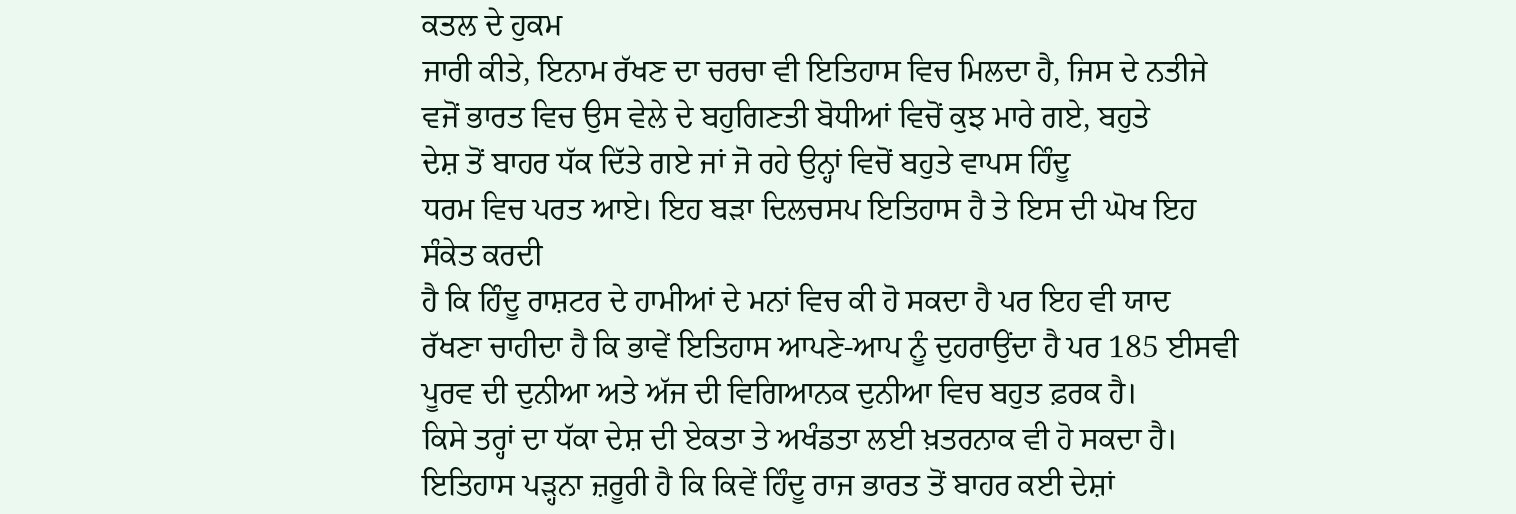ਕਤਲ ਦੇ ਹੁਕਮ
ਜਾਰੀ ਕੀਤੇ, ਇਨਾਮ ਰੱਖਣ ਦਾ ਚਰਚਾ ਵੀ ਇਤਿਹਾਸ ਵਿਚ ਮਿਲਦਾ ਹੈ, ਜਿਸ ਦੇ ਨਤੀਜੇ
ਵਜੋਂ ਭਾਰਤ ਵਿਚ ਉਸ ਵੇਲੇ ਦੇ ਬਹੁਗਿਣਤੀ ਬੋਧੀਆਂ ਵਿਚੋਂ ਕੁਝ ਮਾਰੇ ਗਏ, ਬਹੁਤੇ
ਦੇਸ਼ ਤੋਂ ਬਾਹਰ ਧੱਕ ਦਿੱਤੇ ਗਏ ਜਾਂ ਜੋ ਰਹੇ ਉਨ੍ਹਾਂ ਵਿਚੋਂ ਬਹੁਤੇ ਵਾਪਸ ਹਿੰਦੂ
ਧਰਮ ਵਿਚ ਪਰਤ ਆਏ। ਇਹ ਬੜਾ ਦਿਲਚਸਪ ਇਤਿਹਾਸ ਹੈ ਤੇ ਇਸ ਦੀ ਘੋਖ ਇਹ ਸੰਕੇਤ ਕਰਦੀ
ਹੈ ਕਿ ਹਿੰਦੂ ਰਾਸ਼ਟਰ ਦੇ ਹਾਮੀਆਂ ਦੇ ਮਨਾਂ ਵਿਚ ਕੀ ਹੋ ਸਕਦਾ ਹੈ ਪਰ ਇਹ ਵੀ ਯਾਦ
ਰੱਖਣਾ ਚਾਹੀਦਾ ਹੈ ਕਿ ਭਾਵੇਂ ਇਤਿਹਾਸ ਆਪਣੇ-ਆਪ ਨੂੰ ਦੁਹਰਾਉਂਦਾ ਹੈ ਪਰ 185 ਈਸਵੀ
ਪੂਰਵ ਦੀ ਦੁਨੀਆ ਅਤੇ ਅੱਜ ਦੀ ਵਿਗਿਆਨਕ ਦੁਨੀਆ ਵਿਚ ਬਹੁਤ ਫ਼ਰਕ ਹੈ।
ਕਿਸੇ ਤਰ੍ਹਾਂ ਦਾ ਧੱਕਾ ਦੇਸ਼ ਦੀ ਏਕਤਾ ਤੇ ਅਖੰਡਤਾ ਲਈ ਖ਼ਤਰਨਾਕ ਵੀ ਹੋ ਸਕਦਾ ਹੈ।
ਇਤਿਹਾਸ ਪੜ੍ਹਨਾ ਜ਼ਰੂਰੀ ਹੈ ਕਿ ਕਿਵੇਂ ਹਿੰਦੂ ਰਾਜ ਭਾਰਤ ਤੋਂ ਬਾਹਰ ਕਈ ਦੇਸ਼ਾਂ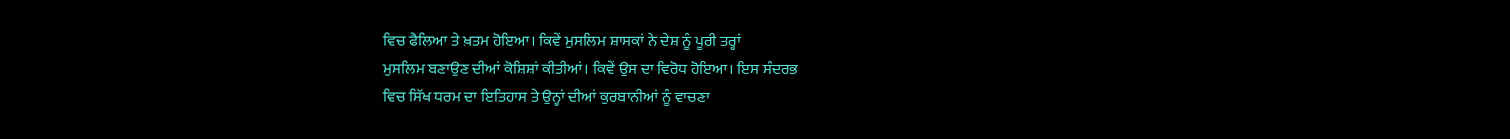ਵਿਚ ਫੈਲਿਆ ਤੇ ਖ਼ਤਮ ਹੋਇਆ। ਕਿਵੇਂ ਮੁਸਲਿਮ ਸ਼ਾਸਕਾਂ ਨੇ ਦੇਸ਼ ਨੂੰ ਪੂਰੀ ਤਰ੍ਹਾਂ
ਮੁਸਲਿਮ ਬਣਾਉਣ ਦੀਆਂ ਕੋਸ਼ਿਸ਼ਾਂ ਕੀਤੀਆਂ। ਕਿਵੇਂ ਉਸ ਦਾ ਵਿਰੋਧ ਹੋਇਆ। ਇਸ ਸੰਦਰਭ
ਵਿਚ ਸਿੱਖ ਧਰਮ ਦਾ ਇਤਿਹਾਸ ਤੇ ਉਨ੍ਹਾਂ ਦੀਆਂ ਕੁਰਬਾਨੀਆਂ ਨੂੰ ਵਾਚਣਾ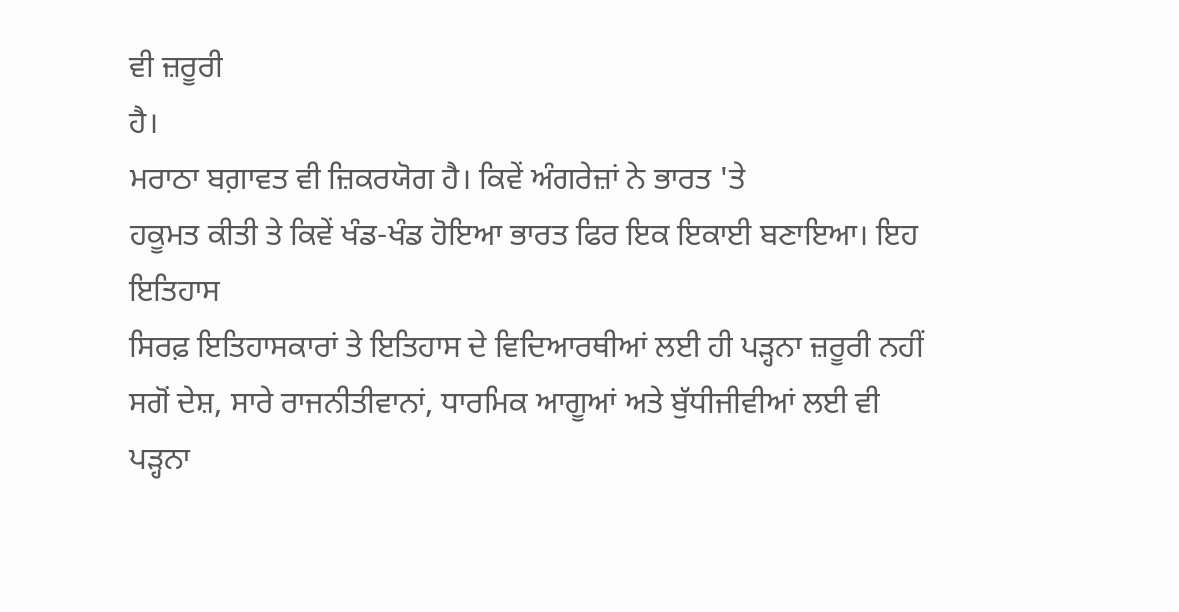ਵੀ ਜ਼ਰੂਰੀ
ਹੈ।
ਮਰਾਠਾ ਬਗ਼ਾਵਤ ਵੀ ਜ਼ਿਕਰਯੋਗ ਹੈ। ਕਿਵੇਂ ਅੰਗਰੇਜ਼ਾਂ ਨੇ ਭਾਰਤ 'ਤੇ
ਹਕੂਮਤ ਕੀਤੀ ਤੇ ਕਿਵੇਂ ਖੰਡ-ਖੰਡ ਹੋਇਆ ਭਾਰਤ ਫਿਰ ਇਕ ਇਕਾਈ ਬਣਾਇਆ। ਇਹ ਇਤਿਹਾਸ
ਸਿਰਫ਼ ਇਤਿਹਾਸਕਾਰਾਂ ਤੇ ਇਤਿਹਾਸ ਦੇ ਵਿਦਿਆਰਥੀਆਂ ਲਈ ਹੀ ਪੜ੍ਹਨਾ ਜ਼ਰੂਰੀ ਨਹੀਂ
ਸਗੋਂ ਦੇਸ਼, ਸਾਰੇ ਰਾਜਨੀਤੀਵਾਨਾਂ, ਧਾਰਮਿਕ ਆਗੂਆਂ ਅਤੇ ਬੁੱਧੀਜੀਵੀਆਂ ਲਈ ਵੀ
ਪੜ੍ਹਨਾ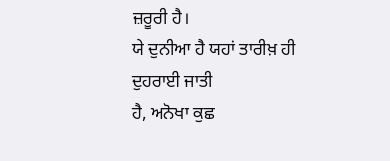ਜ਼ਰੂਰੀ ਹੈ।
ਯੇ ਦੁਨੀਆ ਹੈ ਯਹਾਂ ਤਾਰੀਖ਼ ਹੀ ਦੁਹਰਾਈ ਜਾਤੀ
ਹੈ, ਅਨੋਖਾ ਕੁਛ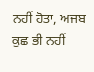ਨਹੀਂ ਹੋਤਾ, ਅਜਬ ਕੁਛ ਭੀ ਨਹੀਂ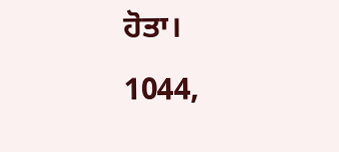ਹੋਤਾ।
1044,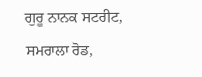ਗੁਰੂ ਨਾਨਕ ਸਟਰੀਟ, ਸਮਰਾਲਾ ਰੋਡ,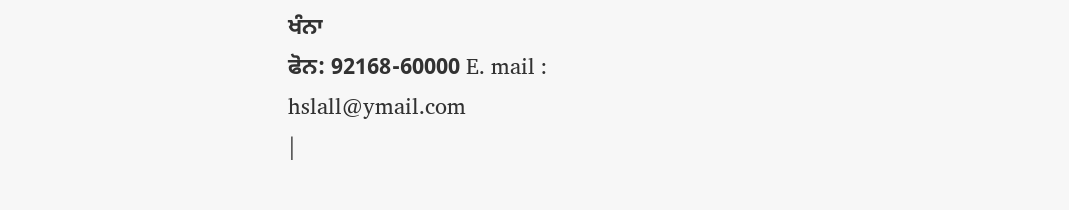ਖੰਨਾ
ਫੋਨ: 92168-60000 E. mail :
hslall@ymail.com
|